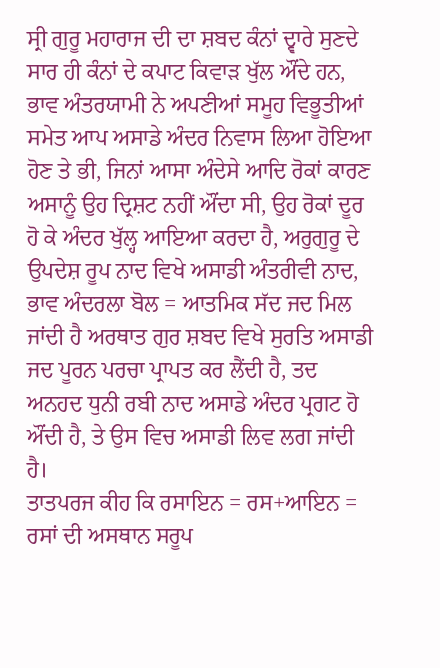ਸ੍ਰੀ ਗੁਰੂ ਮਹਾਰਾਜ ਦੀ ਦਾ ਸ਼ਬਦ ਕੰਨਾਂ ਦ੍ਵਾਰੇ ਸੁਣਦੇ ਸਾਰ ਹੀ ਕੰਨਾਂ ਦੇ ਕਪਾਟ ਕਿਵਾੜ ਖੁੱਲ ਔਂਦੇ ਹਨ, ਭਾਵ ਅੰਤਰਯਾਮੀ ਨੇ ਅਪਣੀਆਂ ਸਮੂਹ ਵਿਭੂਤੀਆਂ ਸਮੇਤ ਆਪ ਅਸਾਡੇ ਅੰਦਰ ਨਿਵਾਸ ਲਿਆ ਹੋਇਆ ਹੋਣ ਤੇ ਭੀ, ਜਿਨਾਂ ਆਸਾ ਅੰਦੇਸੇ ਆਦਿ ਰੋਕਾਂ ਕਾਰਣ ਅਸਾਨੂੰ ਉਹ ਦ੍ਰਿਸ਼ਟ ਨਹੀਂ ਔਂਦਾ ਸੀ, ਉਹ ਰੋਕਾਂ ਦੂਰ ਹੋ ਕੇ ਅੰਦਰ ਖੁੱਲ੍ਹ ਆਇਆ ਕਰਦਾ ਹੈ, ਅਰੁਗੁਰੂ ਦੇ ਉਪਦੇਸ਼ ਰੂਪ ਨਾਦ ਵਿਖੇ ਅਸਾਡੀ ਅੰਤਰੀਵੀ ਨਾਦ, ਭਾਵ ਅੰਦਰਲਾ ਬੋਲ = ਆਤਮਿਕ ਸੱਦ ਜਦ ਮਿਲ ਜਾਂਦੀ ਹੈ ਅਰਥਾਤ ਗੁਰ ਸ਼ਬਦ ਵਿਖੇ ਸੁਰਤਿ ਅਸਾਡੀ ਜਦ ਪੂਰਨ ਪਰਚਾ ਪ੍ਰਾਪਤ ਕਰ ਲੈਂਦੀ ਹੈ, ਤਦ ਅਨਹਦ ਧੁਨੀ ਰਬੀ ਨਾਦ ਅਸਾਡੇ ਅੰਦਰ ਪ੍ਰਗਟ ਹੋ ਔਂਦੀ ਹੈ, ਤੇ ਉਸ ਵਿਚ ਅਸਾਡੀ ਲਿਵ ਲਗ ਜਾਂਦੀ ਹੈ।
ਤਾਤਪਰਜ ਕੀਹ ਕਿ ਰਸਾਇਨ = ਰਸ+ਆਇਨ = ਰਸਾਂ ਦੀ ਅਸਥਾਨ ਸਰੂਪ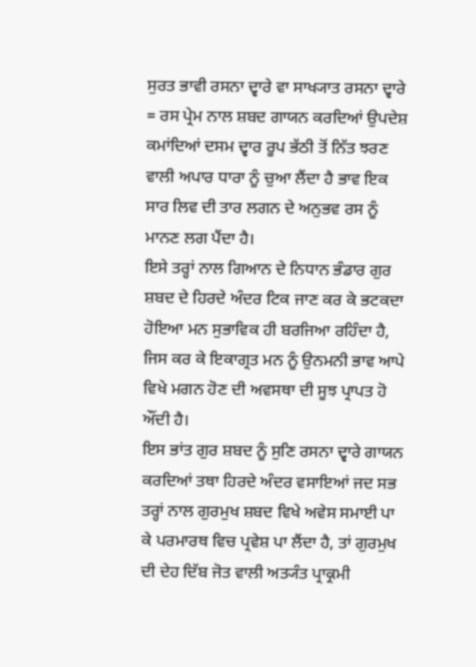ਸੁਰਤ ਭਾਵੀ ਰਸਨਾ ਦ੍ਵਾਰੇ ਵਾ ਸਾਖ੍ਯਾਤ ਰਸਨਾ ਦ੍ਵਾਰੇ = ਰਸ ਪ੍ਰੇਮ ਨਾਲ ਸ਼ਬਦ ਗਾਯਨ ਕਰਦਿਆਂ ਉਪਦੇਸ਼ ਕਮਾਂਦਿਆਂ ਦਸਮ ਦ੍ਵਾਰ ਰੂਪ ਭੱਠੀ ਤੋਂ ਨਿੱਤ ਝਰਣ ਵਾਲੀ ਅਪਾਰ ਧਾਰਾ ਨੂੰ ਚੁਆ ਲੈਂਦਾ ਹੈ ਭਾਵ ਇਕ ਸਾਰ ਲਿਵ ਦੀ ਤਾਰ ਲਗਨ ਦੇ ਅਨੁਭਵ ਰਸ ਨੂੰ ਮਾਨਣ ਲਗ ਪੈਂਦਾ ਹੈ।
ਇਸੇ ਤਰ੍ਹਾਂ ਨਾਲ ਗਿਆਨ ਦੇ ਨਿਧਾਨ ਭੰਡਾਰ ਗੁਰ ਸ਼ਬਦ ਦੇ ਹਿਰਦੇ ਅੰਦਰ ਟਿਕ ਜਾਣ ਕਰ ਕੇ ਭਟਕਦਾ ਹੋਇਆ ਮਨ ਸੁਭਾਵਿਕ ਹੀ ਬਰਜਿਆ ਰਹਿੰਦਾ ਹੈ, ਜਿਸ ਕਰ ਕੇ ਇਕਾਗ੍ਰਤ ਮਨ ਨੂੰ ਉਨਮਨੀ ਭਾਵ ਆਪੇ ਵਿਖੇ ਮਗਨ ਹੋਣ ਦੀ ਅਵਸਥਾ ਦੀ ਸੂਝ ਪ੍ਰਾਪਤ ਹੋ ਔਂਦੀ ਹੈ।
ਇਸ ਭਾਂਤ ਗੁਰ ਸ਼ਬਦ ਨੂੰ ਸੁਣਿ ਰਸਨਾ ਦ੍ਵਾਰੇ ਗਾਯਨ ਕਰਦਿਆਂ ਤਥਾ ਹਿਰਦੇ ਅੰਦਰ ਵਸਾਇਆਂ ਜਦ ਸਭ ਤਰ੍ਹਾਂ ਨਾਲ ਗੁਰਮੁਖ ਸ਼ਬਦ ਵਿਖੇ ਅਵੇਸ ਸਮਾਈ ਪਾ ਕੇ ਪਰਮਾਰਥ ਵਿਚ ਪ੍ਰਵੇਸ਼ ਪਾ ਲੈਂਦਾ ਹੈ, ਤਾਂ ਗੁਰਮੁਖ ਦੀ ਦੇਹ ਦਿੱਬ ਜੋਤ ਵਾਲੀ ਅਤ੍ਯੰਤ ਪ੍ਰਾਕ੍ਰਮੀ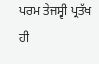ਪਰਮ ਤੇਜਸ੍ਵੀ ਪ੍ਰਤੱਖ ਹੀ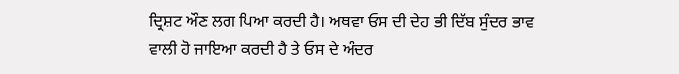ਦ੍ਰਿਸ਼ਟ ਔਣ ਲਗ ਪਿਆ ਕਰਦੀ ਹੈ। ਅਥਵਾ ਓਸ ਦੀ ਦੇਹ ਭੀ ਦਿੱਬ ਸੁੰਦਰ ਭਾਵ ਵਾਲੀ ਹੋ ਜਾਇਆ ਕਰਦੀ ਹੈ ਤੇ ਓਸ ਦੇ ਅੰਦਰ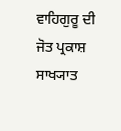ਵਾਹਿਗੁਰੂ ਦੀ ਜੋਤ ਪ੍ਰਕਾਸ਼ ਸਾਖ੍ਯਾਤ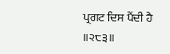ਪ੍ਰਗਟ ਦਿਸ ਪੈਂਦੀ ਹੈ ॥੨੮੩॥